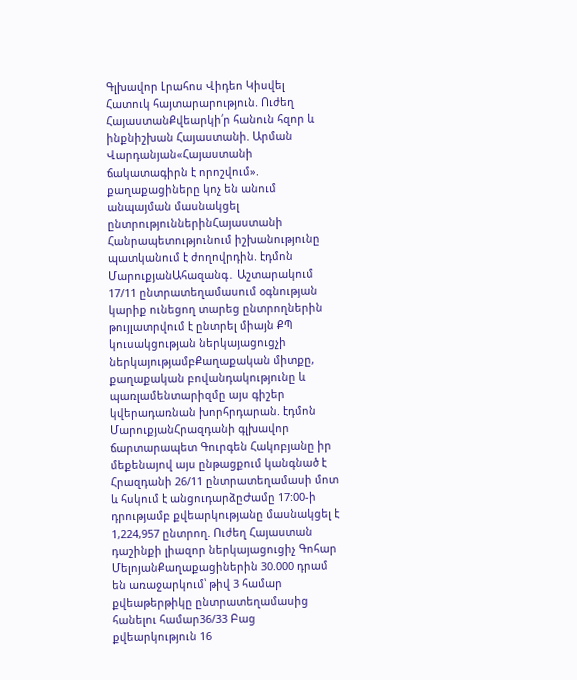Գլխավոր Լրահոս Վիդեո Կիսվել
Հատուկ հայտարարություն. Ուժեղ ՀայաստանՔվեարկի՛ր հանուն հզոր և ինքնիշխան Հայաստանի. Արման Վարդանյան«Հայաստանի ճակատագիրն է որոշվում». քաղաքացիները կոչ են անում անպայման մասնակցել ընտրություններինՀայաստանի Հանրապետությունում իշխանությունը պատկանում է ժողովրդին. էդմոն ՄարուքյանԱհազանգ․ Աշտարակում 17/11 ընտրատեղամասում օգնության կարիք ունեցող տարեց ընտրողներին թույլատրվում է ընտրել միայն ՔՊ կուսակցության ներկայացուցչի ներկայությամբՔաղաքական միտքը, քաղաքական բովանդակությունը և պառլամենտարիզմը այս գիշեր կվերադառնան խորհրդարան. էդմոն ՄարուքյանՀրազդանի գլխավոր ճարտարապետ Գուրգեն Հակոբյանը իր մեքենայով այս ընթացքում կանգնած է Հրազդանի 26/11 ընտրատեղամասի մոտ և հսկում է անցուդարձըԺամը 17:00-ի դրությամբ քվեարկությանը մասնակցել է 1,224,957 ընտրող. Ուժեղ Հայաստան դաշինքի լիազոր ներկայացուցիչ Գոհար ՄելոյանՔաղաքացիներին 30.000 դրամ են առաջարկում՝ թիվ 3 համար քվեաթերթիկը ընտրատեղամասից հանելու համար36/33 Բաց քվեարկություն 16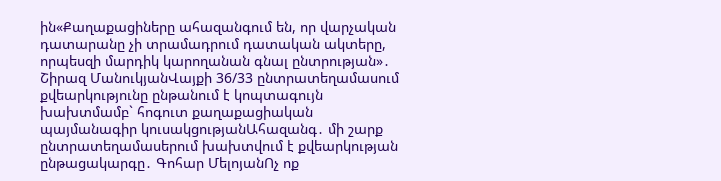ին«Քաղաքացիները ահազանգում են, որ վարչական դատարանը չի տրամադրում դատական ակտերը, որպեսզի մարդիկ կարողանան գնալ ընտրության»․ Շիրազ ՄանուկյանՎայքի 36/33 ընտրատեղամասում քվեարկությունը ընթանում է կոպտագույն խախտմամբ` հոգուտ քաղաքացիական պայմանագիր կուսակցությանԱհազանգ․ մի շարք ընտրատեղամասերում խախտվում է քվեարկության ընթացակարգը․ Գոհար ՄելոյանՈչ ոք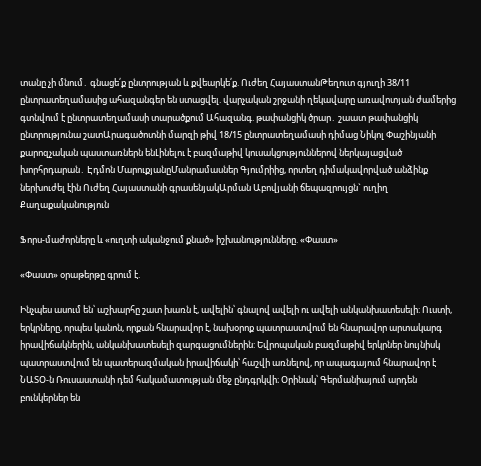տանը չի մնում․ գնացե՛ք ընտրության և քվեարկե՛ք. Ուժեղ ՀայաստանԹեղուտ գյուղի 38/11 ընտրատեղամասից ահազանգեր են ստացվել. վարչական շրջանի ղեկավարը առավոտյան ժամերից գտնվում է ընտրատեղամասի տարածքում Ահազանգ. թափանցիկ ծրար․ շաատ թափանցիկ ընտրությունա շատԱրագածոտնի մարզի թիվ 18/15 ընտրատեղամասի դիմաց Նիկոլ Փաշինյանի քարոզչական պաստառներն ենԼինելու է բազմաթիվ կուսակցություններով ներկայացված խորհրդարան․ Էդմոն ՄարուքյանըՄանրամասներ Գյումրիից, որտեղ դիմակավորված անձինք ներխուժել էին Ուժեղ Հայաստանի գրասենյակԱրման Աբովյանի ճեպազրույցն` ուղիղ
Քաղաքականություն

Ֆորս-մաժորները և «ուղտի ականջում քնած» իշխանությունները. «Փաստ»

«Փաստ» օրաթերթը գրում է.

Ինչպես ասում են՝ աշխարհը շատ խառն է, ավելին՝ գնալով ավելի ու ավելի անկանխատեսելի: Ուստի, երկրները, որպես կանոն, որքան հնարավոր է, նախօրոք պատրաստվում են հնարավոր արտակարգ իրավիճակներին, անկանխատեսելի զարգացումներին: Եվրոպական բազմաթիվ երկրներ նույնիսկ պատրաստվում են պատերազմական իրավիճակի՝ հաշվի առնելով, որ ապագայում հնարավոր է ՆԱՏՕ-ն Ռուսաստանի դեմ հակամատության մեջ ընդգրկվի։ Օրինակ՝ Գերմանիայում արդեն բունկերներ են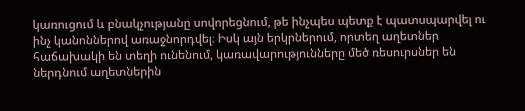կառուցում և բնակչությանը սովորեցնում, թե ինչպես պետք է պատսպարվել ու ինչ կանոններով առաջնորդվել։ Իսկ այն երկրներում, որտեղ աղետներ հաճախակի են տեղի ունենում, կառավարությունները մեծ ռեսուրսներ են ներդնում աղետներին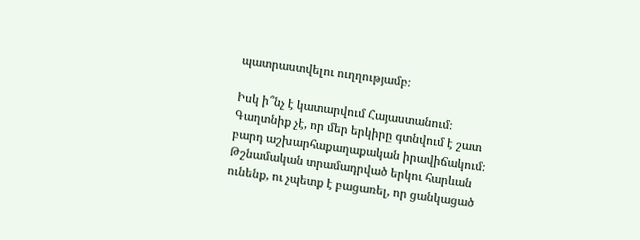պատրաստվելու ուղղությամբ։

Իսկ ի՞նչ է կատարվում Հայաստանում։ Գաղտնիք չէ, որ մեր երկիրը գտնվում է շատ բարդ աշխարհաքաղաքական իրավիճակում։ Թշնամական տրամադրված երկու հարևան ունենք, ու չպետք է բացառել, որ ցանկացած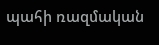պահի ռազմական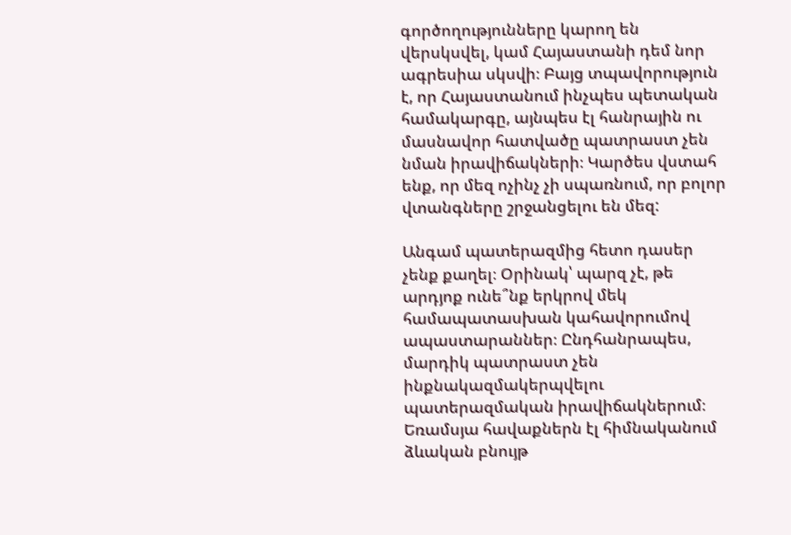գործողությունները կարող են վերսկսվել, կամ Հայաստանի դեմ նոր ագրեսիա սկսվի։ Բայց տպավորություն է, որ Հայաստանում ինչպես պետական համակարգը, այնպես էլ հանրային ու մասնավոր հատվածը պատրաստ չեն նման իրավիճակների։ Կարծես վստահ ենք, որ մեզ ոչինչ չի սպառնում, որ բոլոր վտանգները շրջանցելու են մեզ:

Անգամ պատերազմից հետո դասեր չենք քաղել։ Օրինակ՝ պարզ չէ, թե արդյոք ունե՞նք երկրով մեկ համապատասխան կահավորումով ապաստարաններ։ Ընդհանրապես, մարդիկ պատրաստ չեն ինքնակազմակերպվելու պատերազմական իրավիճակներում։ Եռամսյա հավաքներն էլ հիմնականում ձևական բնույթ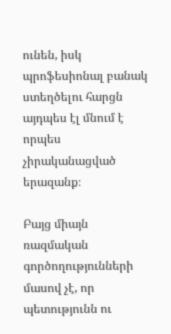ունեն, իսկ պրոֆեսիոնալ բանակ ստեղծելու հարցն այդպես էլ մնում է որպես չիրականացված երազանք։

Բայց միայն ռազմական գործողությունների մասով չէ, որ պետությունն ու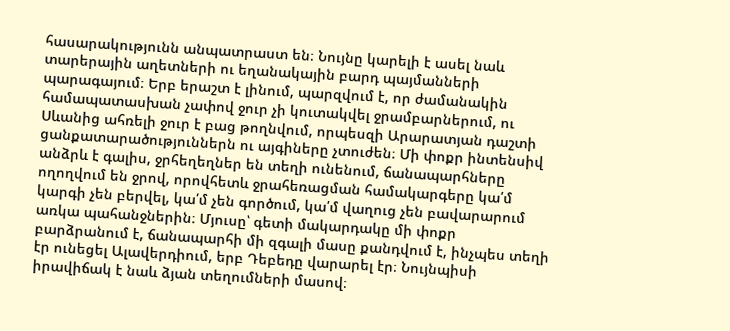հասարակությունն անպատրաստ են։ Նույնը կարելի է ասել նաև տարերային աղետների ու եղանակային բարդ պայմանների պարագայում։ Երբ երաշտ է լինում, պարզվում է, որ ժամանակին համապատասխան չափով ջուր չի կուտակվել ջրամբարներում, ու Սևանից ահռելի ջուր է բաց թողնվում, որպեսզի Արարատյան դաշտի ցանքատարածություններն ու այգիները չտուժեն։ Մի փոքր ինտենսիվ անձրև է գալիս, ջրհեղեղներ են տեղի ունենում, ճանապարհները ողողվում են ջրով, որովհետև ջրահեռացման համակարգերը կա՛մ կարգի չեն բերվել, կա՛մ չեն գործում, կա՛մ վաղուց չեն բավարարում առկա պահանջներին։ Մյուսը՝ գետի մակարդակը մի փոքր բարձրանում է, ճանապարհի մի զգալի մասը քանդվում է, ինչպես տեղի էր ունեցել Ալավերդիում, երբ Դեբեդը վարարել էր։ Նույնպիսի իրավիճակ է նաև ձյան տեղումների մասով։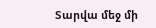Տարվա մեջ մի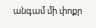անգամ մի փոքր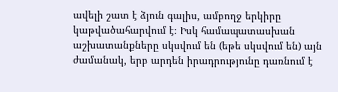ավելի շատ է ձյուն գալիս, ամբողջ երկիրը կաթվածահարվում է։ Իսկ համապատասխան աշխատանքները սկսվում են (եթե սկսվում են) այն ժամանակ, երբ արդեն իրադրությունը դառնում է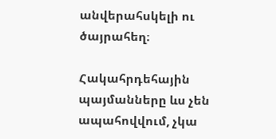անվերահսկելի ու ծայրահեղ։

Հակահրդեհային պայմանները ևս չեն ապահովվում, չկա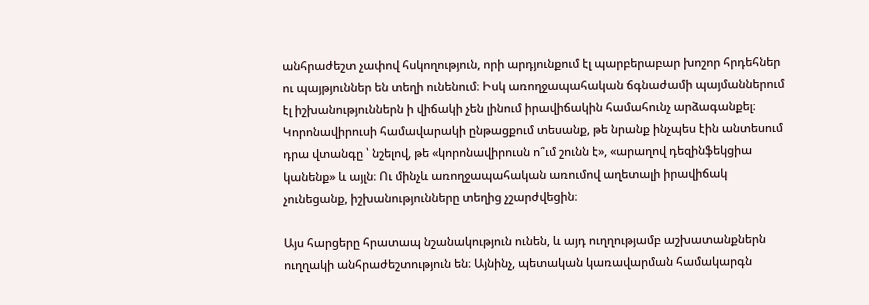անհրաժեշտ չափով հսկողություն, որի արդյունքում էլ պարբերաբար խոշոր հրդեհներ ու պայթյուններ են տեղի ունենում։ Իսկ առողջապահական ճգնաժամի պայմաններում էլ իշխանություններն ի վիճակի չեն լինում իրավիճակին համահունչ արձագանքել։ Կորոնավիրուսի համավարակի ընթացքում տեսանք, թե նրանք ինչպես էին անտեսում դրա վտանգը ՝ նշելով, թե «կորոնավիրուսն ո՞ւմ շունն է», «արաղով դեզինֆեկցիա կանենք» և այլն։ Ու մինչև առողջապահական առումով աղետալի իրավիճակ չունեցանք, իշխանությունները տեղից չշարժվեցին։

Այս հարցերը հրատապ նշանակություն ունեն, և այդ ուղղությամբ աշխատանքներն ուղղակի անհրաժեշտություն են։ Այնինչ, պետական կառավարման համակարգն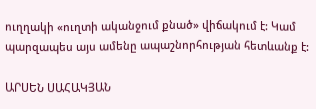ուղղակի «ուղտի ականջում քնած» վիճակում է: Կամ պարզապես այս ամենը ապաշնորհության հետևանք է:

ԱՐՍԵՆ ՍԱՀԱԿՅԱՆ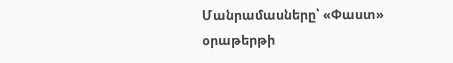Մանրամասները՝ «Փաստ» օրաթերթի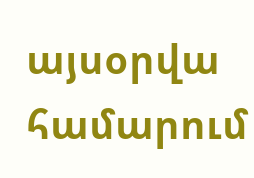այսօրվա համարում